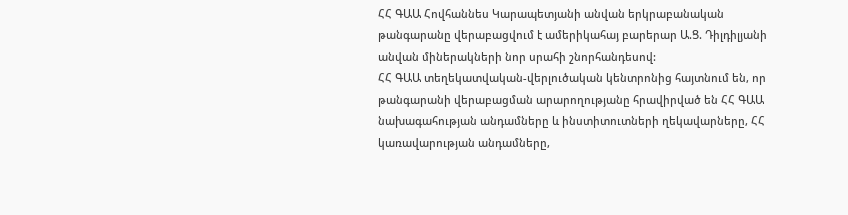ՀՀ ԳԱԱ Հովհաննես Կարապետյանի անվան երկրաբանական թանգարանը վերաբացվում է ամերիկահայ բարերար Ա.Ց. Դիլդիլյանի անվան միներակների նոր սրահի շնորհանդեսով:
ՀՀ ԳԱԱ տեղեկատվական-վերլուծական կենտրոնից հայտնում են, որ թանգարանի վերաբացման արարողությանը հրավիրված են ՀՀ ԳԱԱ նախագահության անդամները և ինստիտուտների ղեկավարները, ՀՀ կառավարության անդամները,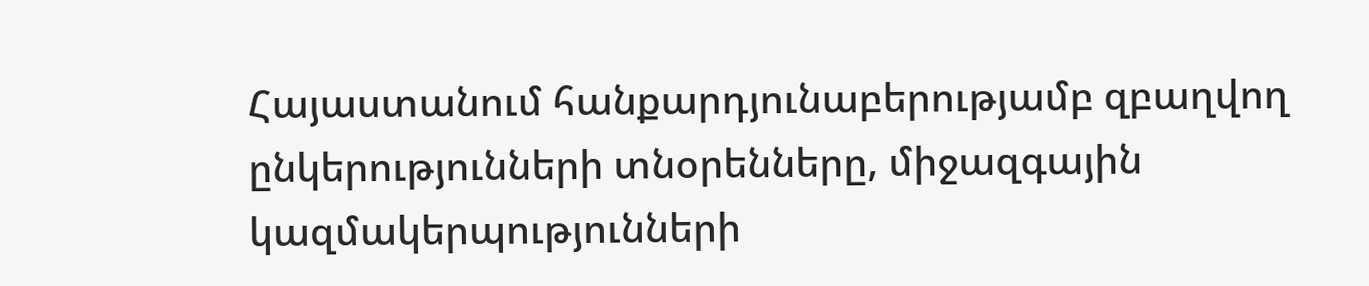Հայաստանում հանքարդյունաբերությամբ զբաղվող ընկերությունների տնօրենները, միջազգային կազմակերպությունների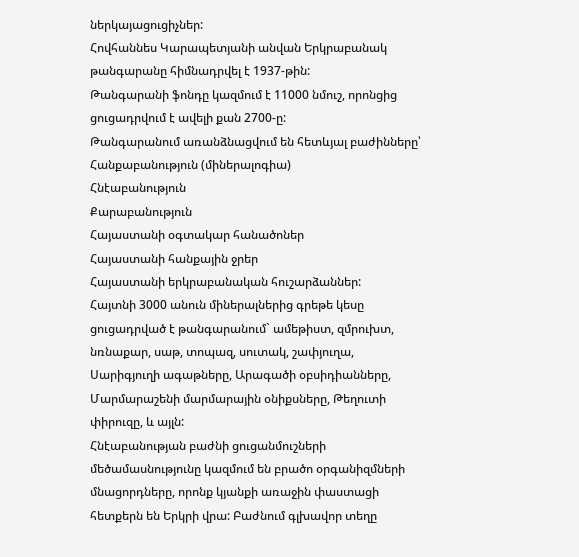ներկայացուցիչներ:
Հովհաննես Կարապետյանի անվան Երկրաբանակ թանգարանը հիմնադրվել է 1937-թին:
Թանգարանի ֆոնդը կազմում է 11000 նմուշ, որոնցից ցուցադրվում է ավելի քան 2700-ը:
Թանգարանում առանձնացվում են հետևյալ բաժինները՝
Հանքաբանություն (միներալոգիա)
Հնէաբանություն
Քարաբանություն
Հայաստանի օգտակար հանածոներ
Հայաստանի հանքային ջրեր
Հայաստանի երկրաբանական հուշարձաններ:
Հայտնի 3000 անուն միներալներից գրեթե կեսը ցուցադրված է թանգարանում` ամեթիստ, զմրուխտ, նռնաքար, սաթ, տոպազ, սուտակ, շափյուղա, Սարիգյուղի ագաթները, Արագածի օբսիդիանները, Մարմարաշենի մարմարային օնիքսները, Թեղուտի փիրուզը, և այլն:
Հնէաբանության բաժնի ցուցանմուշների մեծամասնությունը կազմում են բրածո օրգանիզմների մնացորդները, որոնք կյանքի առաջին փաստացի հետքերն են Երկրի վրա: Բաժնում գլխավոր տեղը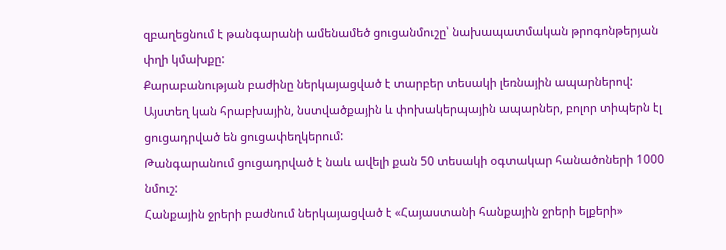զբաղեցնում է թանգարանի ամենամեծ ցուցանմուշը՝ նախապատմական թրոգոնթերյան փղի կմախքը:
Քարաբանության բաժինը ներկայացված է տարբեր տեսակի լեռնային ապարներով: Այստեղ կան հրաբխային, նստվածքային և փոխակերպային ապարներ, բոլոր տիպերն էլ ցուցադրված են ցուցափեղկերում:
Թանգարանում ցուցադրված է նաև ավելի քան 50 տեսակի օգտակար հանածոների 1000 նմուշ:
Հանքային ջրերի բաժնում ներկայացված է «Հայաստանի հանքային ջրերի ելքերի»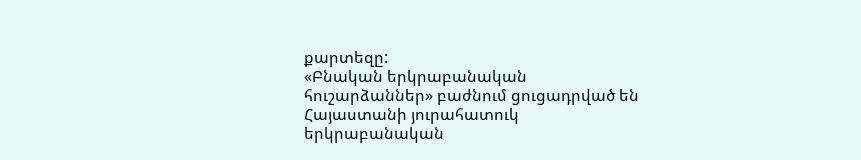քարտեզը:
«Բնական երկրաբանական հուշարձաններ» բաժնում ցուցադրված են Հայաստանի յուրահատուկ երկրաբանական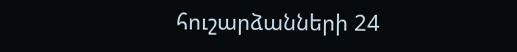հուշարձանների 24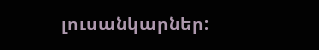լուսանկարներ: